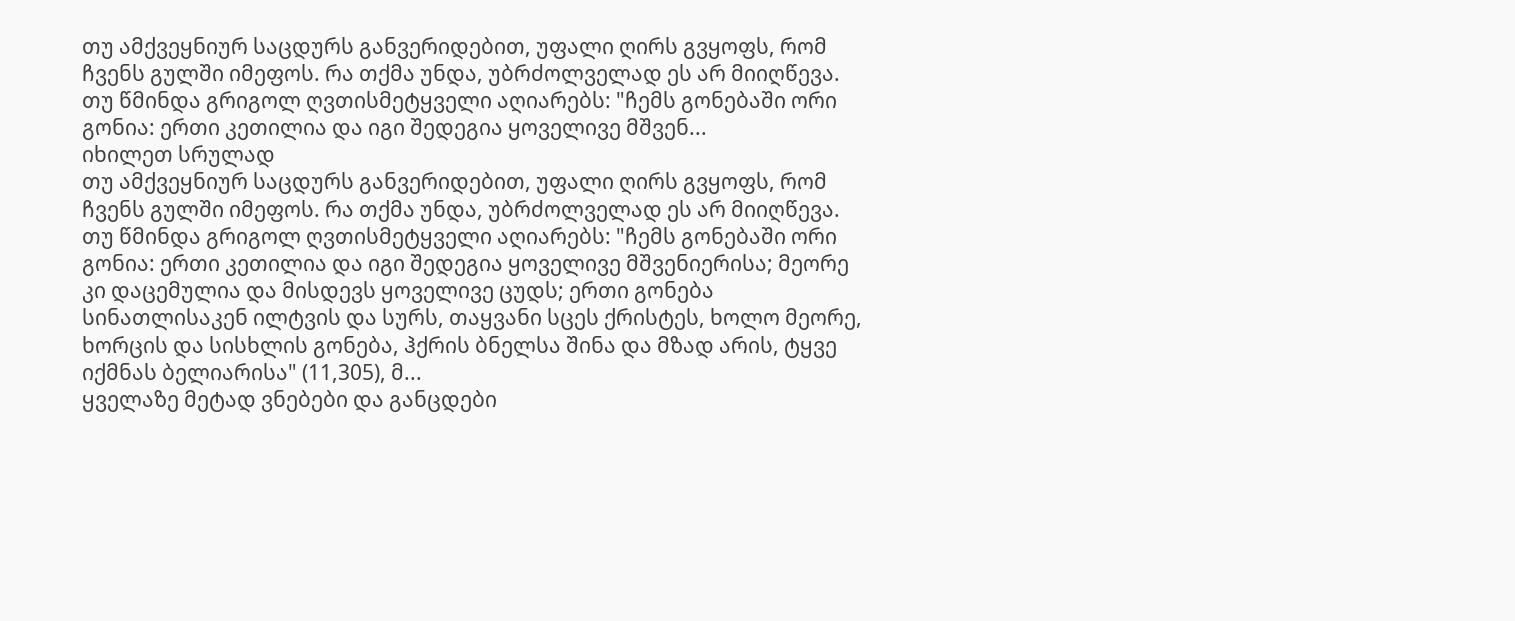თუ ამქვეყნიურ საცდურს განვერიდებით, უფალი ღირს გვყოფს, რომ ჩვენს გულში იმეფოს. რა თქმა უნდა, უბრძოლველად ეს არ მიიღწევა. თუ წმინდა გრიგოლ ღვთისმეტყველი აღიარებს: "ჩემს გონებაში ორი გონია: ერთი კეთილია და იგი შედეგია ყოველივე მშვენ...
იხილეთ სრულად
თუ ამქვეყნიურ საცდურს განვერიდებით, უფალი ღირს გვყოფს, რომ ჩვენს გულში იმეფოს. რა თქმა უნდა, უბრძოლველად ეს არ მიიღწევა. თუ წმინდა გრიგოლ ღვთისმეტყველი აღიარებს: "ჩემს გონებაში ორი გონია: ერთი კეთილია და იგი შედეგია ყოველივე მშვენიერისა; მეორე კი დაცემულია და მისდევს ყოველივე ცუდს; ერთი გონება სინათლისაკენ ილტვის და სურს, თაყვანი სცეს ქრისტეს, ხოლო მეორე, ხორცის და სისხლის გონება, ჰქრის ბნელსა შინა და მზად არის, ტყვე იქმნას ბელიარისა" (11,305), მ...
ყველაზე მეტად ვნებები და განცდები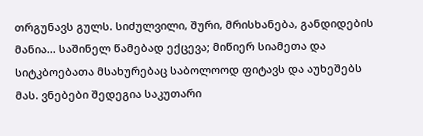თრგუნავს გულს. სიძულვილი, შური, მრისხანება, განდიდების მანია... საშინელ წამებად ექცევა; მიწიერ სიამეთა და სიტკბოებათა მსახურებაც საბოლოოდ ფიტავს და აუხეშებს მას. ვნებები შედეგია საკუთარი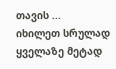თავის ...
იხილეთ სრულად
ყველაზე მეტად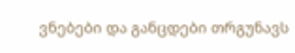ვნებები და განცდები თრგუნავს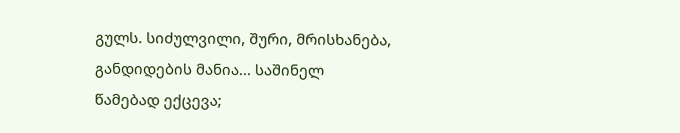გულს. სიძულვილი, შური, მრისხანება, განდიდების მანია... საშინელ წამებად ექცევა;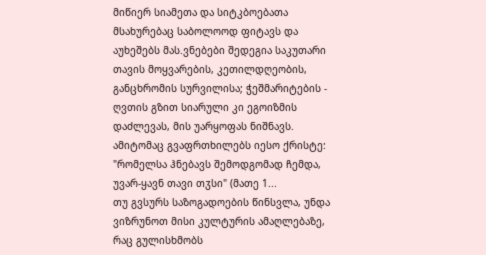მიწიერ სიამეთა და სიტკბოებათა მსახურებაც საბოლოოდ ფიტავს და აუხეშებს მას.ვნებები შედეგია საკუთარი თავის მოყვარების, კეთილდღეობის, განცხრომის სურვილისა; ჭეშმარიტების - ღვთის გზით სიარული კი ეგოიზმის დაძლევას, მის უარყოფას ნიშნავს. ამიტომაც გვაფრთხილებს იესო ქრისტე: "რომელსა ჰნებავს შემოდგომად ჩემდა, უვარ-ყავნ თავი თჳსი" (მათე 1...
თუ გვსურს საზოგადოების წინსვლა, უნდა ვიზრუნოთ მისი კულტურის ამაღლებაზე, რაც გულისხმობს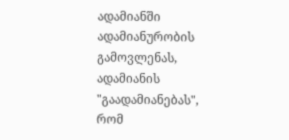ადამიანში ადამიანურობის გამოვლენას, ადამიანის "გაადამიანებას", რომ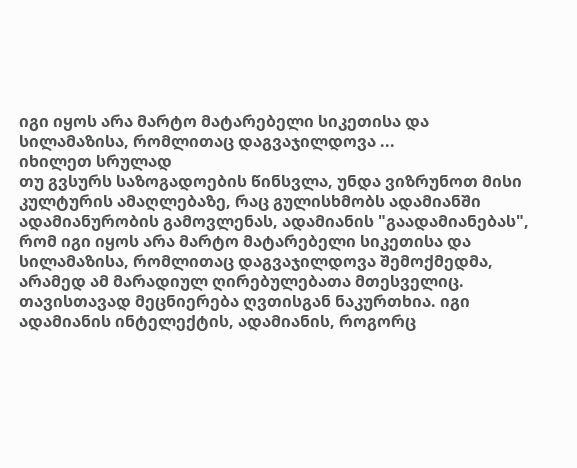იგი იყოს არა მარტო მატარებელი სიკეთისა და სილამაზისა, რომლითაც დაგვაჯილდოვა ...
იხილეთ სრულად
თუ გვსურს საზოგადოების წინსვლა, უნდა ვიზრუნოთ მისი კულტურის ამაღლებაზე, რაც გულისხმობს ადამიანში ადამიანურობის გამოვლენას, ადამიანის "გაადამიანებას", რომ იგი იყოს არა მარტო მატარებელი სიკეთისა და სილამაზისა, რომლითაც დაგვაჯილდოვა შემოქმედმა, არამედ ამ მარადიულ ღირებულებათა მთესველიც.
თავისთავად მეცნიერება ღვთისგან ნაკურთხია. იგი ადამიანის ინტელექტის, ადამიანის, როგორც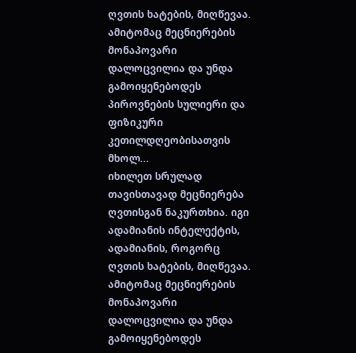ღვთის ხატების, მიღწევაა. ამიტომაც მეცნიერების მონაპოვარი დალოცვილია და უნდა გამოიყენებოდეს პიროვნების სულიერი და ფიზიკური კეთილდღეობისათვის მხოლ...
იხილეთ სრულად
თავისთავად მეცნიერება ღვთისგან ნაკურთხია. იგი ადამიანის ინტელექტის, ადამიანის, როგორც ღვთის ხატების, მიღწევაა. ამიტომაც მეცნიერების მონაპოვარი დალოცვილია და უნდა გამოიყენებოდეს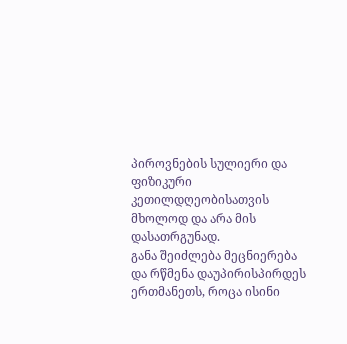პიროვნების სულიერი და ფიზიკური კეთილდღეობისათვის მხოლოდ და არა მის დასათრგუნად.
განა შეიძლება მეცნიერება და რწმენა დაუპირისპირდეს ერთმანეთს, როცა ისინი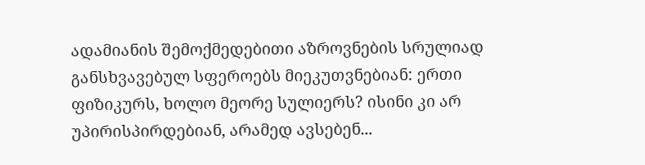ადამიანის შემოქმედებითი აზროვნების სრულიად განსხვავებულ სფეროებს მიეკუთვნებიან: ერთი ფიზიკურს, ხოლო მეორე სულიერს? ისინი კი არ უპირისპირდებიან, არამედ ავსებენ...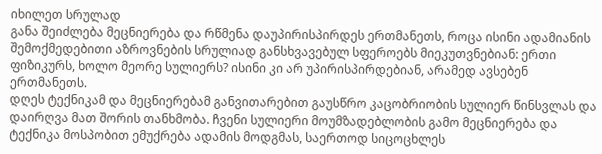იხილეთ სრულად
განა შეიძლება მეცნიერება და რწმენა დაუპირისპირდეს ერთმანეთს, როცა ისინი ადამიანის შემოქმედებითი აზროვნების სრულიად განსხვავებულ სფეროებს მიეკუთვნებიან: ერთი ფიზიკურს, ხოლო მეორე სულიერს? ისინი კი არ უპირისპირდებიან, არამედ ავსებენ ერთმანეთს.
დღეს ტექნიკამ და მეცნიერებამ განვითარებით გაუსწრო კაცობრიობის სულიერ წინსვლას და დაირღვა მათ შორის თანხმობა. ჩვენი სულიერი მოუმზადებლობის გამო მეცნიერება და ტექნიკა მოსპობით ემუქრება ადამის მოდგმას, საერთოდ სიცოცხლეს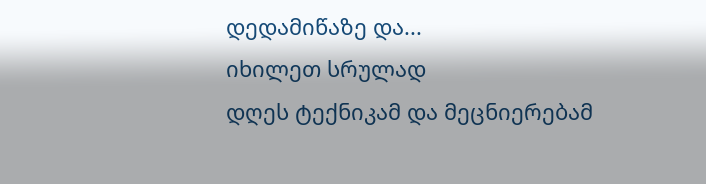დედამიწაზე და...
იხილეთ სრულად
დღეს ტექნიკამ და მეცნიერებამ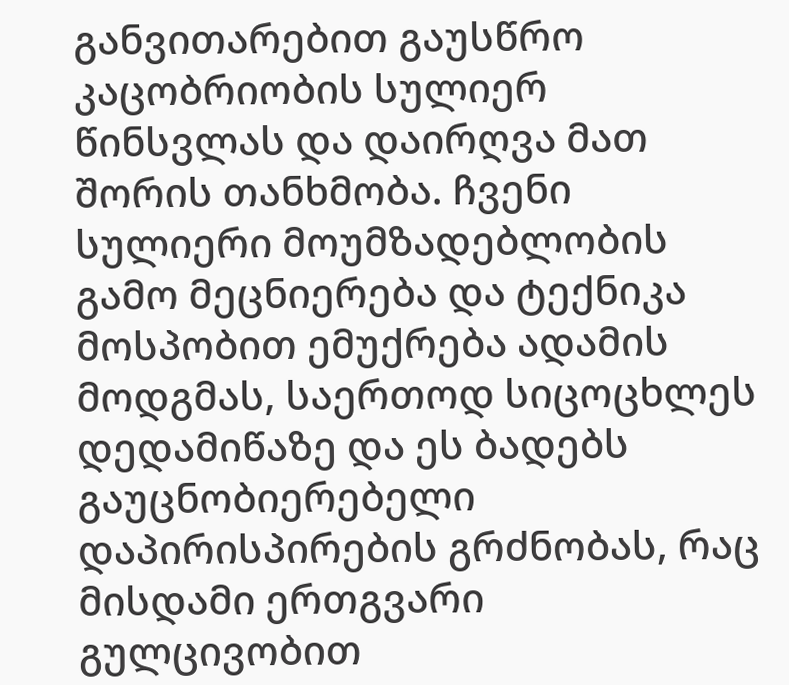განვითარებით გაუსწრო კაცობრიობის სულიერ წინსვლას და დაირღვა მათ შორის თანხმობა. ჩვენი სულიერი მოუმზადებლობის გამო მეცნიერება და ტექნიკა მოსპობით ემუქრება ადამის მოდგმას, საერთოდ სიცოცხლეს დედამიწაზე და ეს ბადებს გაუცნობიერებელი დაპირისპირების გრძნობას, რაც მისდამი ერთგვარი გულცივობით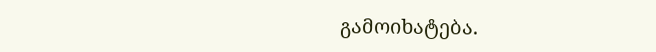გამოიხატება.